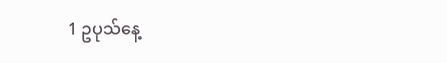1 ဥပုသ်နေ့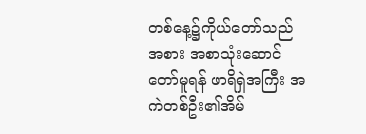တစ်နေ့၌ကိုယ်တော်သည်အစား အစာသုံးဆောင်တော်မူရန် ဖာရိရှဲအကြီး အကဲတစ်ဦး၏အိမ်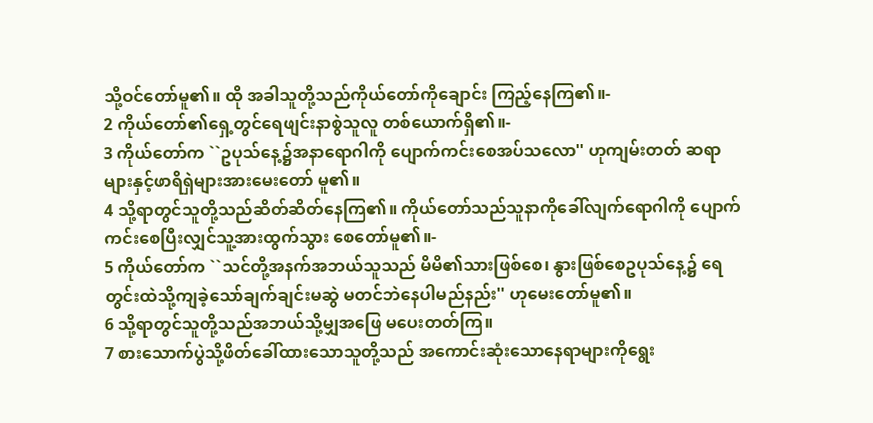သို့ဝင်တော်မူ၏။ ထို အခါသူတို့သည်ကိုယ်တော်ကိုချောင်း ကြည့်နေကြ၏။-
2 ကိုယ်တော်၏ရှေ့တွင်ရေဖျင်းနာစွဲသူလူ တစ်ယောက်ရှိ၏။-
3 ကိုယ်တော်က ``ဥပုသ်နေ့၌အနာရောဂါကို ပျောက်ကင်းစေအပ်သလော'' ဟုကျမ်းတတ် ဆရာများနှင့်ဖာရိရှဲများအားမေးတော် မူ၏။
4 သို့ရာတွင်သူတို့သည်ဆိတ်ဆိတ်နေကြ၏။ ကိုယ်တော်သည်သူနာကိုခေါ်လျက်ရောဂါကို ပျောက်ကင်းစေပြီးလျှင်သူ့အားထွက်သွား စေတော်မူ၏။-
5 ကိုယ်တော်က ``သင်တို့အနက်အဘယ်သူသည် မိမိ၏သားဖြစ်စေ၊ နွားဖြစ်စေဥပုသ်နေ့၌ ရေတွင်းထဲသို့ကျခဲ့သော်ချက်ချင်းမဆွဲ မတင်ဘဲနေပါမည်နည်း'' ဟုမေးတော်မူ၏။
6 သို့ရာတွင်သူတို့သည်အဘယ်သို့မျှအဖြေ မပေးတတ်ကြ။
7 စားသောက်ပွဲသို့ဖိတ်ခေါ်ထားသောသူတို့သည် အကောင်းဆုံးသောနေရာများကိုရွေး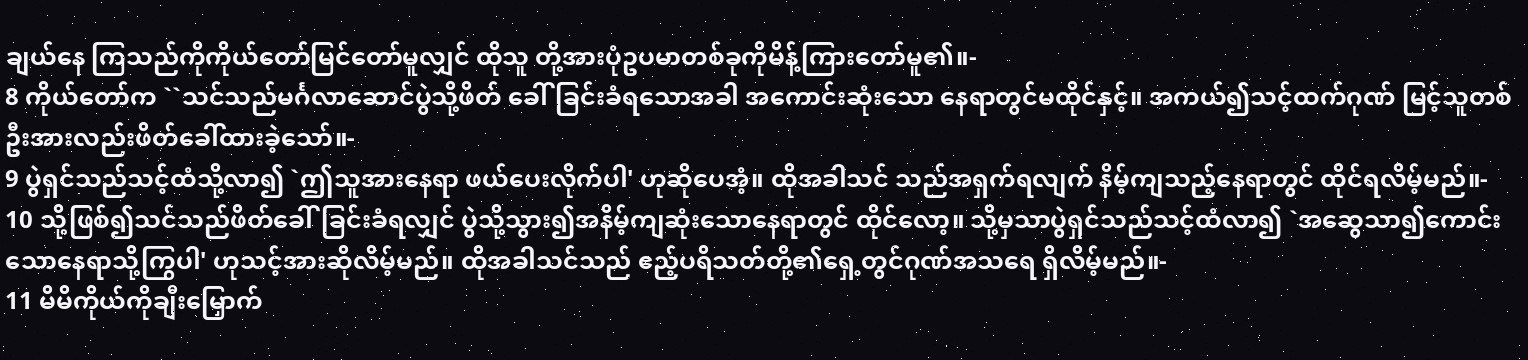ချယ်နေ ကြသည်ကိုကိုယ်တော်မြင်တော်မူလျှင် ထိုသူ တို့အားပုံဥပမာတစ်ခုကိုမိန့်ကြားတော်မူ၏။-
8 ကိုယ်တော်က ``သင်သည်မင်္ဂလာဆောင်ပွဲသို့ဖိတ် ခေါ်ခြင်းခံရသောအခါ အကောင်းဆုံးသော နေရာတွင်မထိုင်နှင့်။ အကယ်၍သင့်ထက်ဂုဏ် မြင့်သူတစ်ဦးအားလည်းဖိတ်ခေါ်ထားခဲ့သော်။-
9 ပွဲရှင်သည်သင့်ထံသို့လာ၍ `ဤသူအားနေရာ ဖယ်ပေးလိုက်ပါ' ဟုဆိုပေအံ့။ ထိုအခါသင် သည်အရှက်ရလျက် နိမ့်ကျသည့်နေရာတွင် ထိုင်ရလိမ့်မည်။-
10 သို့ဖြစ်၍သင်သည်ဖိတ်ခေါ်ခြင်းခံရလျှင် ပွဲသို့သွား၍အနိမ့်ကျဆုံးသောနေရာတွင် ထိုင်လော့။ သို့မှသာပွဲရှင်သည်သင့်ထံလာ၍ `အဆွေသာ၍ကောင်းသောနေရာသို့ကြွပါ' ဟုသင့်အားဆိုလိမ့်မည်။ ထိုအခါသင်သည် ဧည့်ပရိသတ်တို့၏ရှေ့တွင်ဂုဏ်အသရေ ရှိလိမ့်မည်။-
11 မိမိကိုယ်ကိုချီးမြှောက်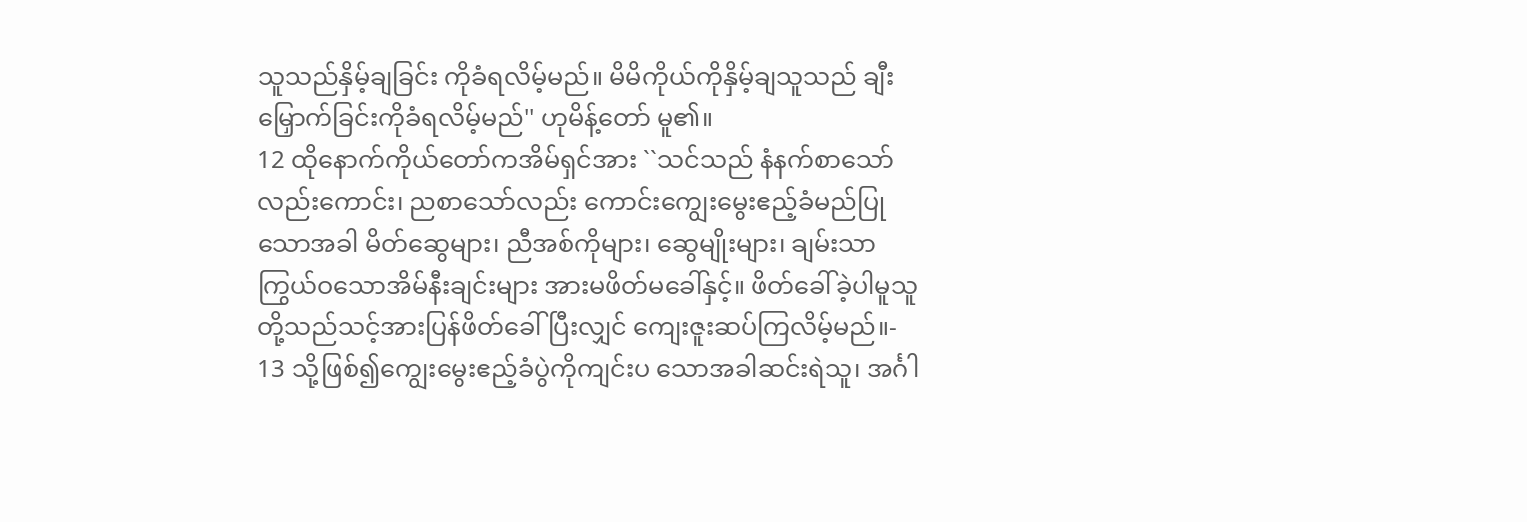သူသည်နှိမ့်ချခြင်း ကိုခံရလိမ့်မည်။ မိမိကိုယ်ကိုနှိမ့်ချသူသည် ချီးမြှောက်ခြင်းကိုခံရလိမ့်မည်'' ဟုမိန့်တော် မူ၏။
12 ထိုနောက်ကိုယ်တော်ကအိမ်ရှင်အား ``သင်သည် နံနက်စာသော်လည်းကောင်း၊ ညစာသော်လည်း ကောင်းကျွေးမွေးဧည့်ခံမည်ပြုသောအခါ မိတ်ဆွေများ၊ ညီအစ်ကိုများ၊ ဆွေမျိုးများ၊ ချမ်းသာကြွယ်ဝသောအိမ်နီးချင်းများ အားမဖိတ်မခေါ်နှင့်။ ဖိတ်ခေါ်ခဲ့ပါမူသူ တို့သည်သင့်အားပြန်ဖိတ်ခေါ်ပြီးလျှင် ကျေးဇူးဆပ်ကြလိမ့်မည်။-
13 သို့ဖြစ်၍ကျွေးမွေးဧည့်ခံပွဲကိုကျင်းပ သောအခါဆင်းရဲသူ၊ အင်္ဂါ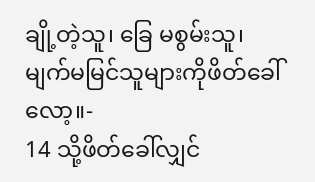ချို့တဲ့သူ၊ ခြေ မစွမ်းသူ၊ မျက်မမြင်သူများကိုဖိတ်ခေါ် လော့။-
14 သို့ဖိတ်ခေါ်လျှင်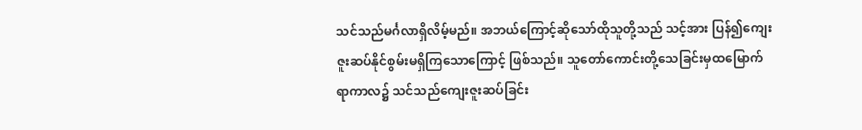သင်သည်မင်္ဂလာရှိလိမ့်မည်။ အဘယ်ကြောင့်ဆိုသော်ထိုသူတို့သည် သင့်အား ပြန်၍ကျေးဇူးဆပ်နိုင်စွမ်းမရှိကြသောကြောင့် ဖြစ်သည်။ သူတော်ကောင်းတို့သေခြင်းမှထမြောက် ရာကာလ၌ သင်သည်ကျေးဇူးဆပ်ခြင်း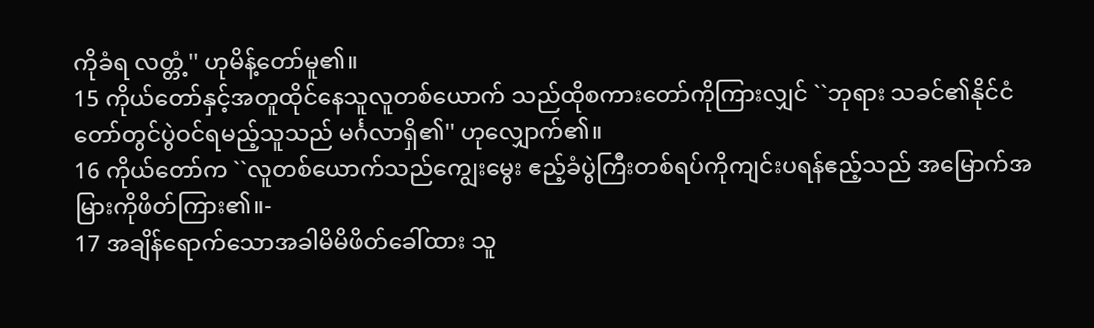ကိုခံရ လတ္တံ့'' ဟုမိန့်တော်မူ၏။
15 ကိုယ်တော်နှင့်အတူထိုင်နေသူလူတစ်ယောက် သည်ထိုစကားတော်ကိုကြားလျှင် ``ဘုရား သခင်၏နိုင်ငံတော်တွင်ပွဲဝင်ရမည့်သူသည် မင်္ဂလာရှိ၏'' ဟုလျှောက်၏။
16 ကိုယ်တော်က ``လူတစ်ယောက်သည်ကျွေးမွေး ဧည့်ခံပွဲကြီးတစ်ရပ်ကိုကျင်းပရန်ဧည့်သည် အမြောက်အမြားကိုဖိတ်ကြား၏။-
17 အချိန်ရောက်သောအခါမိမိဖိတ်ခေါ်ထား သူ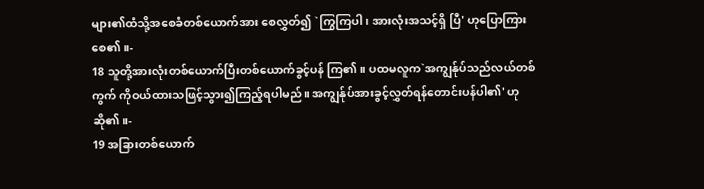များ၏ထံသို့အစေခံတစ်ယောက်အား စေလွှတ်၍ `ကြွကြပါ၊ အားလုံးအသင့်ရှိ ပြီ' ဟုပြောကြားစေ၏။-
18 သူတို့အားလုံးတစ်ယောက်ပြီးတစ်ယောက်ခွင့်ပန် ကြ၏။ ပထမလူက`အကျွန်ုပ်သည်လယ်တစ်ကွက် ကိုဝယ်ထားသဖြင့်သွား၍ကြည့်ရပါမည်။ အကျွန်ုပ်အားခွင့်လွှတ်ရန်တောင်းပန်ပါ၏' ဟု ဆို၏။-
19 အခြားတစ်ယောက်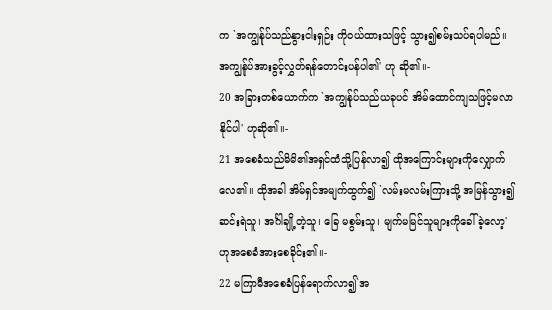က `အကျွန်ုပ်သည်နွားငါးရှဉ်း ကိုဝယ်ထားသဖြင့် သွား၍စမ်းသပ်ရပါမည်။ အကျွန်ုပ်အားခွင့်လွှတ်ရန်တောင်းပန်ပါ၏' ဟု ဆို၏။-
20 အခြားတစ်ယောက်က `အကျွန်ုပ်သည်ယခုပင် အိမ်ထောင်ကျသဖြင့်မလာနိုင်ပါ' ဟုဆို၏။-
21 အစေခံသည်မိမိ၏အရှင်ထံသို့ပြန်လာ၍ ထိုအကြောင်းများကိုလျှောက်လေ၏။ ထိုအခါ အိမ်ရှင်အမျက်ထွက်၍ `လမ်းမလမ်းကြားသို့ အမြန်သွား၍ဆင်းရဲသူ၊ အင်္ဂါချို့တဲ့သူ၊ ခြေ မစွမ်းသူ၊ မျက်မမြင်သူများကိုခေါ်ခဲ့လော့' ဟုအစေခံအားစေခိုင်း၏။-
22 မကြာမီအစေခံပြန်ရောက်လာ၍`အ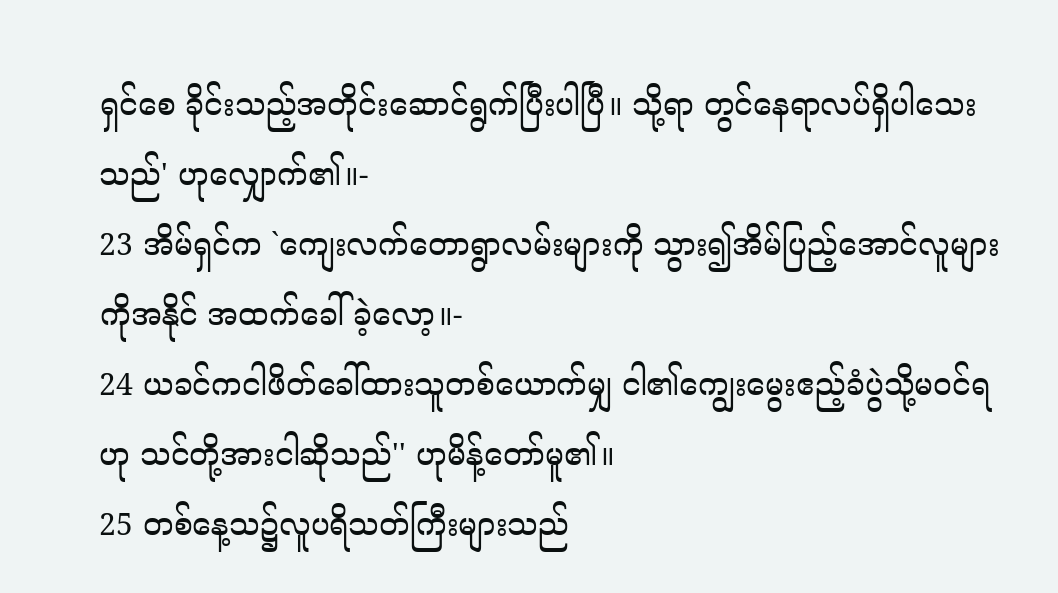ရှင်စေ ခိုင်းသည့်အတိုင်းဆောင်ရွက်ပြီးပါပြီ။ သို့ရာ တွင်နေရာလပ်ရှိပါသေးသည်' ဟုလျှောက်၏။-
23 အိမ်ရှင်က `ကျေးလက်တောရွာလမ်းများကို သွား၍အိမ်ပြည့်အောင်လူများကိုအနိုင် အထက်ခေါ်ခဲ့လော့။-
24 ယခင်ကငါဖိတ်ခေါ်ထားသူတစ်ယောက်မျှ ငါ၏ကျွေးမွေးဧည့်ခံပွဲသို့မဝင်ရဟု သင်တို့အားငါဆိုသည်'' ဟုမိန့်တော်မူ၏။
25 တစ်နေ့သ၌လူပရိသတ်ကြီးများသည်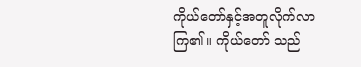ကိုယ်တော်နှင့်အတူလိုက်လာကြ၏။ ကိုယ်တော် သည်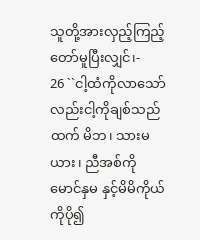သူတို့အားလှည့်ကြည့်တော်မူပြီးလျှင်၊-
26 ``ငါ့ထံကိုလာသော်လည်းငါ့ကိုချစ်သည် ထက် မိဘ၊ သားမယား၊ ညီအစ်ကိုမောင်နှမ နှင့်မိမိကိုယ်ကိုပို၍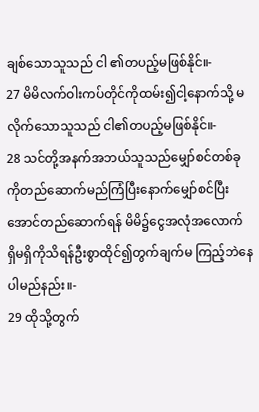ချစ်သောသူသည် ငါ ၏တပည့်မဖြစ်နိုင်။-
27 မိမိလက်ဝါးကပ်တိုင်ကိုထမ်း၍ငါ့နောက်သို့ မလိုက်သောသူသည် ငါ၏တပည့်မဖြစ်နိုင်။-
28 သင်တို့အနက်အဘယ်သူသည်မျှော်စင်တစ်ခု ကိုတည်ဆောက်မည်ကြံပြီးနောက်မျှော်စင်ပြီး အောင်တည်ဆောက်ရန် မိမိ၌ငွေအလုံအလောက် ရှိမရှိကိုသိရန်ဦးစွာထိုင်၍တွက်ချက်မ ကြည့်ဘဲနေပါမည်နည်း။-
29 ထိုသို့တွက်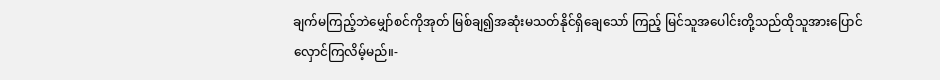ချက်မကြည့်ဘဲမျှော်စင်ကိုအုတ် မြစ်ချ၍အဆုံးမသတ်နိုင်ရှိချေသော် ကြည့် မြင်သူအပေါင်းတို့သည်ထိုသူအားပြောင် လှောင်ကြလိမ့်မည်။-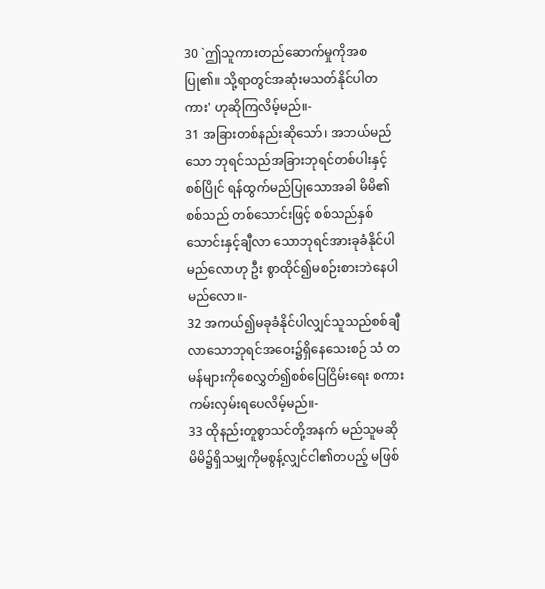30 `ဤသူကားတည်ဆောက်မှုကိုအစပြု၏။ သို့ရာတွင်အဆုံးမသတ်နိုင်ပါတကား' ဟုဆိုကြလိမ့်မည်။-
31 အခြားတစ်နည်းဆိုသော်၊ အဘယ်မည်သော ဘုရင်သည်အခြားဘုရင်တစ်ပါးနှင့်စစ်ပြိုင် ရန်ထွက်မည်ပြုသောအခါ မိမိ၏စစ်သည် တစ်သောင်းဖြင့် စစ်သည်နှစ်သောင်းနှင့်ချီလာ သောဘုရင်အားခုခံနိုင်ပါမည်လောဟု ဦး စွာထိုင်၍မစဉ်းစားဘဲနေပါမည်လော။-
32 အကယ်၍မခုခံနိုင်ပါလျှင်သူသည်စစ်ချီ လာသောဘုရင်အဝေး၌ရှိနေသေးစဉ် သံ တမန်များကိုစေလွှတ်၍စစ်ပြေငြိမ်းရေး စကားကမ်းလှမ်းရပေလိမ့်မည်။-
33 ထိုနည်းတူစွာသင်တို့အနက် မည်သူမဆို မိမိ၌ရှိသမျှကိုမစွန့်လျှင်ငါ၏တပည့် မဖြစ်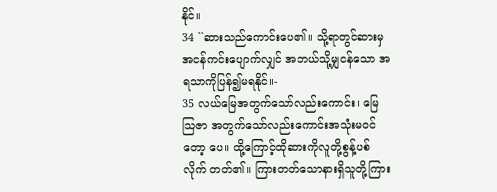နိုင်။
34 ``ဆားသည်ကောင်းပေ၏။ သို့ရာတွင်ဆားမှ အငန်ကင်းပျောက်လျှင် အဘယ်သို့မျှငန်သော အရသာကိုပြန်၍မရနိုင်။-
35 လယ်မြေအတွက်သော်လည်းကောင်း၊ မြေသြဇာ အတွက်သော်လည်းကောင်းအသုံးမဝင်တော့ ပေ။ ထို့ကြောင့်ထိုဆားကိုလူတို့စွန့်ပစ်လိုက် တတ်၏။ ကြားတတ်သောနားရှိသူတို့ကြား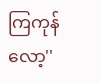ကြကုန်လော့''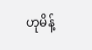ဟုမိန့်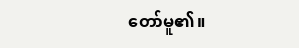တော်မူ၏။